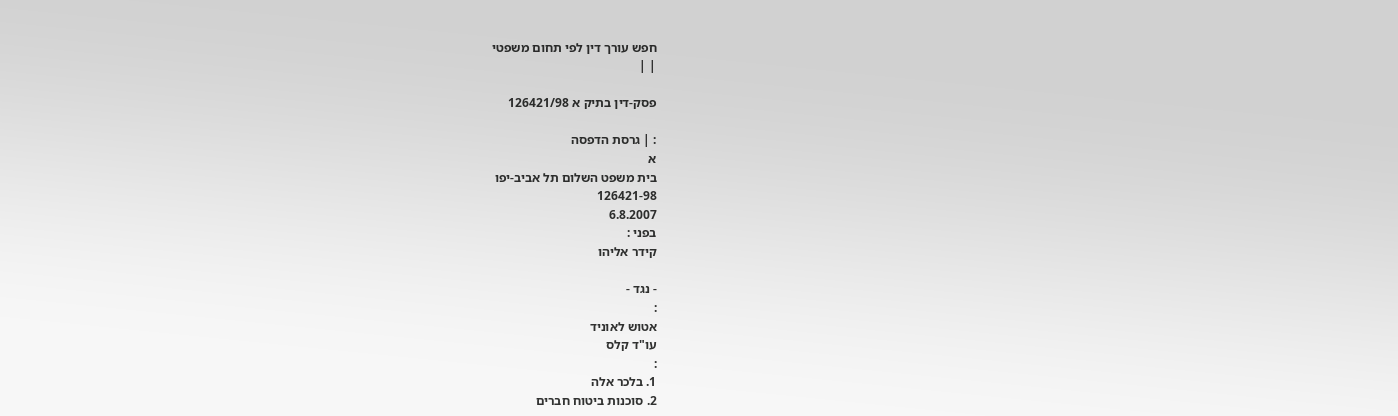חפש עורך דין לפי תחום משפטי
| |

פסק-דין בתיק א 126421/98

: | גרסת הדפסה
א
בית משפט השלום תל אביב-יפו
126421-98
6.8.2007
בפני :
קידר אליהו

- נגד -
:
אטוש לאוניד
עו"ד קלס
:
1. בלכר אלה
2. סוכנות ביטוח חברים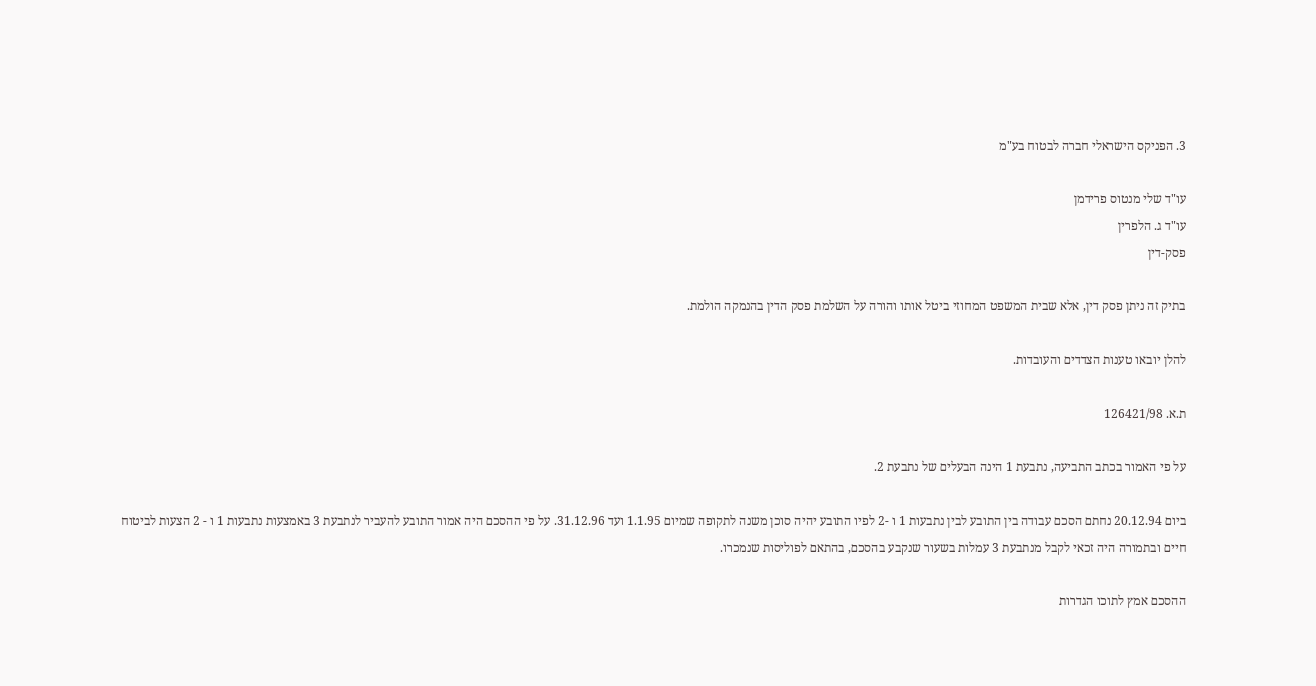3. הפניקס הישראלי חברה לבטוח בע"מ

עו"ד שלי מנטוס פרידמן
עו"ד ג. הלפרין
פסק-דין

בתיק זה ניתן פסק דין, אלא שבית המשפט המחוזי ביטל אותו והורה על השלמת פסק הדין בהנמקה הולמת.

להלן יובאו טענות הצדדים והעובדות.

ת.א. 126421/98

על פי האמור בכתב התביעה, נתבעת 1 הינה הבעלים של נתבעת 2.

ביום 20.12.94 נחתם הסכם עבודה בין התובע לבין נתבעות 1 ו -2 לפיו התובע יהיה סוכן משנה לתקופה שמיום 1.1.95 ועד 31.12.96. על פי ההסכם היה אמור התובע להעביר לנתבעת 3 באמצעות נתבעות 1 ו - 2 הצעות לביטוח חיים ובתמורה היה זכאי לקבל מנתבעת 3 עמלות בשעור שנקבע בהסכם, בהתאם לפוליסות שנמכרו.

ההסכם אמץ לתוכו הגדרות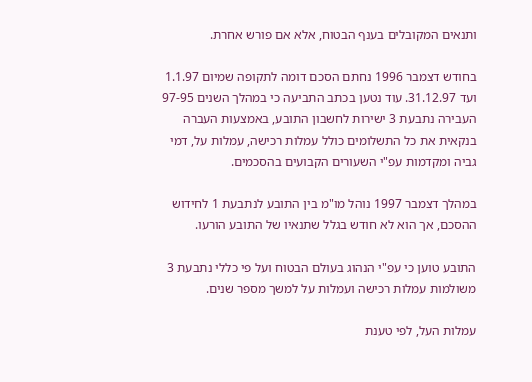ותנאים המקובלים בענף הבטוח, אלא אם פורש אחרת.

בחודש דצמבר 1996 נחתם הסכם דומה לתקופה שמיום 1.1.97 ועד 31.12.97. עוד נטען בכתב התביעה כי במהלך השנים 97-95 העבירה נתבעת 3 ישירות לחשבון התובע, באמצעות העברה בנקאית את כל התשלומים כולל עמלות רכישה, עמלות על, דמי גביה ומקדמות עפ"י השעורים הקבועים בהסכמים.

במהלך דצמבר 1997 נוהל מו"מ בין התובע לנתבעת 1 לחידוש ההסכם, אך הוא לא חודש בגלל שתנאיו של התובע הורעו.

התובע טוען כי עפ"י הנהוג בעולם הבטוח ועל פי כללי נתבעת 3 משולמות עמלות רכישה ועמלות על למשך מספר שנים.

עמלות העל, לפי טענת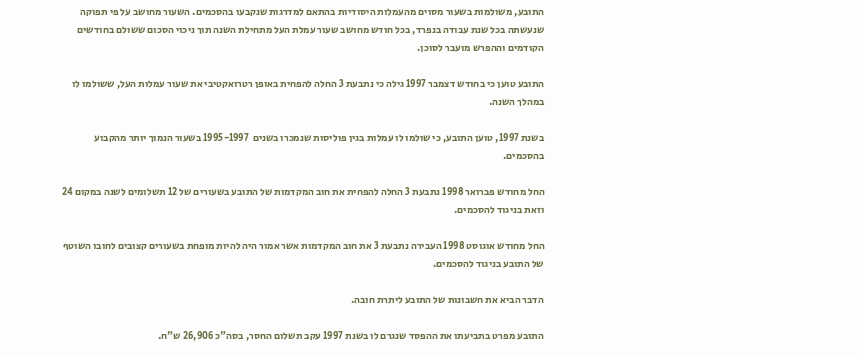התובע, משולמות בשעור מסוים מהעמלות היסודיות בהתאם למדרגות שנקבעו בהסכמים. השעור מחושב על פי תפוקה שנעשתה בכל שנת עבודה בנפרד, בכל חודש מחושב שעור עמלת העל מתחילת השנה תוך ניכוי הסכום ששולם בחודשים הקודמים וההפרש מועבר לסוכן.

התובע טוען כי בחודש דצמבר 1997 גילה כי נתבעת 3 החלה להפחית באופן רטרואקטיבי את שעור עמלות העל, ששולמו לו במהלך השנה.

בשנת 1997, טוען התובע, כי שולמו לו עמלות בגין פוליסות שנמכרו בשנים  1995-1997 בשעור הנמוך יותר מהקבוע בהסכמים.

החל מחודש פברואר 1998 נתבעת 3 החלה להפחית את חוב המקדמות של התובע בשעורים של 12 תשלומים לשנה במקום 24 וזאת בניגוד להסכמים.

החל מחודש אוגוסט 1998 העבירה נתבעת 3 את חוב המקדמות אשר אמור היה להיות מופחת בשעורים קצובים לחובו השוטף של התובע בניגוד להסכמים.

הדבר הביא את חשבונות של התובע ליתרת חובה.

התובע מפרט בתביעתו את ההפסד שנגרם לו בשנת 1997 עקב תשלום החסר, בסה"כ 26,906 ש"ח.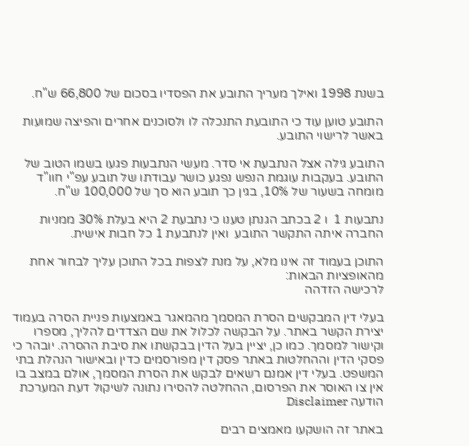בשנת 1998 ואילך מעריך התובע את הפסדיו בסכום של 66,800 ש"ח.

התובע טוען עוד כי התובעת התנכלה לו ולסוכנים אחרים והפיצה שמועות באשר לרישוי התובע.

התובע גילה אצל הנתבעת אי סדר. מעשי הנתבעות פגעו בשמו הטוב של התובע. בעקבות עוגמת הנפש נפגע כושר עבודתו של תובע עפ"י חוו"ד מומחה בשעור של 10%, בגין כך תובע הוא סך של 100,000 ש"ח.

נתבעות 1  ו 2 בכתב הגנתן טענו כי נתבעת 2 היא בעלת 30% ממניות החברה איתה התקשר התובע  ואין לנתבעת 1 כל חבות אישית.

התוכן בעמוד זה אינו מלא, על מנת לצפות בכל התוכן עליך לבחור אחת מהאופציות הבאות:
לרכישה הזדהה

בעלי דין המבקשים הסרת המסמך מהמאגר באמצעות פניית הסרה בעמוד יצירת הקשר באתר. על הבקשה לכלול את שם הצדדים להליך, מספרו וקישור למסמך. כמו כן, יציין בעל הדין בבקשתו את סיבת ההסרה. יובהר כי פסקי הדין וההחלטות באתר פסק דין מפורסמים כדין ובאישור הנהלת בתי המשפט. בעלי דין אמנם רשאים לבקש את הסרת המסמך, אולם במצב בו אין צו האוסר את הפרסום, ההחלטה להסירו נתונה לשיקול דעת המערכת
הודעה Disclaimer

באתר זה הושקעו מאמצים רבים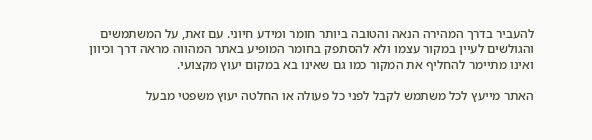להעביר בדרך המהירה הנאה והטובה ביותר חומר ומידע חיוני. עם זאת, על המשתמשים והגולשים לעיין במקור עצמו ולא להסתפק בחומר המופיע באתר המהווה מראה דרך וכיוון ואינו מתיימר להחליף את המקור כמו גם שאינו בא במקום יעוץ מקצועי.

האתר מייעץ לכל משתמש לקבל לפני כל פעולה או החלטה יעוץ משפטי מבעל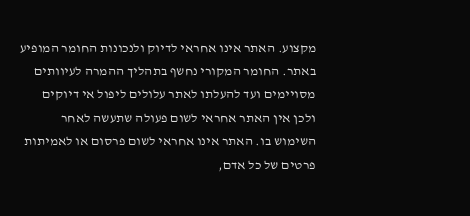מקצוע. האתר אינו אחראי לדיוק ולנכונות החומר המופיע באתר. החומר המקורי נחשף בתהליך ההמרה לעיוותים מסויימים ועד להעלתו לאתר עלולים ליפול אי דיוקים ולכן אין האתר אחראי לשום פעולה שתעשה לאחר השימוש בו. האתר אינו אחראי לשום פרסום או לאמיתות פרטים של כל אדם,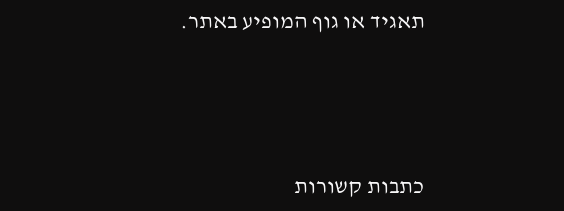תאגיד או גוף המופיע באתר.




כתבות קשורות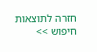חזרה לתוצאות חיפוש >>